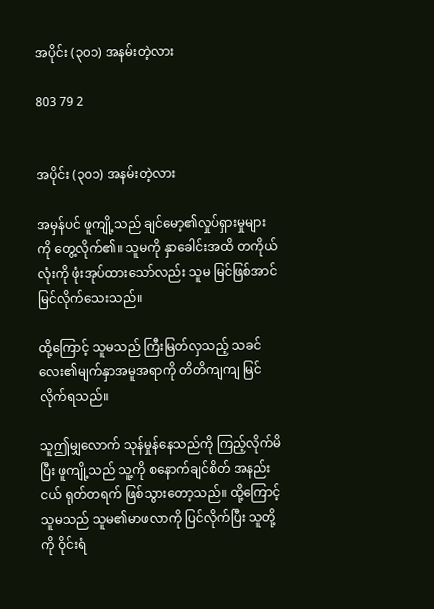အပိုင်း (၃၀၁) အနမ်းတဲ့လား

803 79 2


အပိုင်း (၃၀၁) အနမ်းတဲ့လား

အမှန်ပင် ဖူကျို့သည် ချင်မော့၏လှုပ်ရှားမှုများကို တွေ့လိုက်၏။ သူမကို နှာခေါင်းအထိ တကိုယ်လုံးကို ဖုံးအုပ်ထားသော်လည်း သူမ မြင်ဖြစ်အာင် မြင်လိုက်သေးသည်။

ထို့ကြောင့် သူမသည် ကြီးမြတ်လှသည့် သခင်လေး၏မျက်နှာအမူအရာကို တိတိကျကျ မြင်လိုက်ရသည်။

သူဤမျှလောက် သုန်မှုန်နေသည်ကို ကြည့်လိုက်မိပြီး ဖူကျို့သည် သူ့ကို စနောက်ချင်စိတ် အနည်းငယ် ရုတ်တရက် ဖြစ်သွားတော့သည်။ ထို့ကြောင့် သူမသည် သူမ၏မာဖလာကို ပြင်လိုက်ပြီး သူတို့ကို ဝိုင်းရံ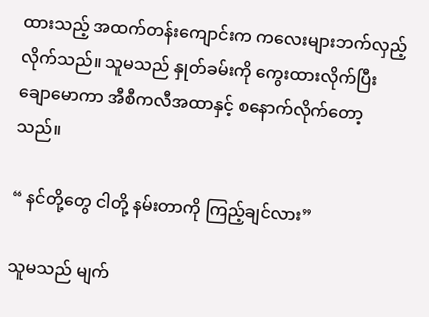ထားသည့် အထက်တန်းကျောင်းက ကလေးများဘက်လှည့်လိုက်သည်။ သူမသည် နှုတ်ခမ်းကို ကွေးထားလိုက်ပြီး ချောမောကာ အီစီကလီအထာနှင့် စနောက်လိုက်တော့သည်။

“ နင်တို့တွေ ငါတို့ နမ်းတာကို ကြည့်ချင်လား”

သူမသည် မျက်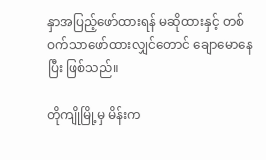နှာအပြည့်ဖော်ထားရန် မဆိုထားနှင့် တစ်ဝက်သာဖော်ထားလျှင်တောင် ချောမောနေပြီး ဖြစ်သည်။

တိုကျိုမြို့မှ မိန်းက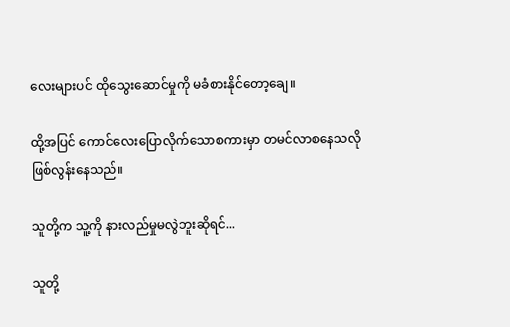လေးများပင် ထိုသွေးဆောင်မှုကို မခံစားနိုင်တော့ချေ။

ထို့အပြင် ကောင်လေးပြောလိုက်သောစကားမှာ တမင်လာစနေသလို ဖြစ်လွန်းနေသည်။

သူတို့က သူ့ကို နားလည်မှုမလွဲဘူးဆိုရင်...

သူတို့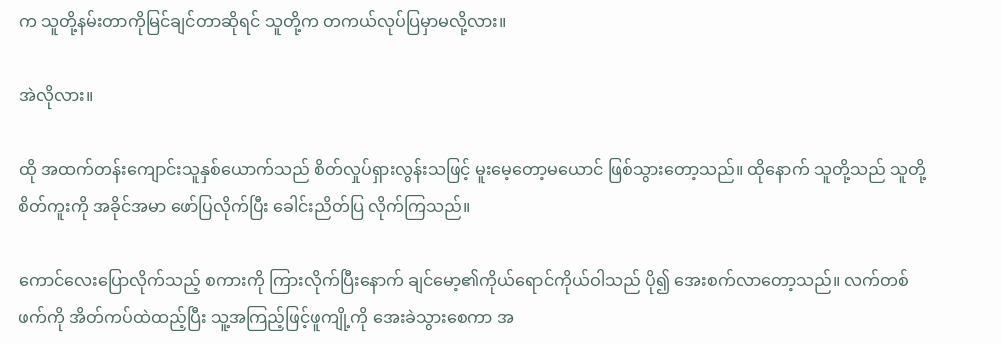က သူတို့နမ်းတာကိုမြင်ချင်တာဆိုရင် သူတို့က တကယ်လုပ်ပြမှာမလို့လား။

အဲလိုလား။

ထို အထက်တန်းကျောင်းသူနှစ်ယောက်သည် စိတ်လှုပ်ရှားလွန်းသဖြင့် မူးမေ့တော့မယောင် ဖြစ်သွားတော့သည်။ ထိုနောက် သူတို့သည် သူတို့စိတ်ကူးကို အခိုင်အမာ ဖော်ပြလိုက်ပြီး ခေါင်းညိတ်ပြ လိုက်ကြသည်။

ကောင်လေးပြောလိုက်သည့် စကားကို ကြားလိုက်ပြီးနောက် ချင်မော့၏ကိုယ်ရောင်ကိုယ်ဝါသည် ပို၍ အေးစက်လာတော့သည်။ လက်တစ်ဖက်ကို အိတ်ကပ်ထဲထည့်ပြီး သူ့အကြည့်ဖြင့်ဖူကျို့ကို အေးခဲသွားစေကာ အ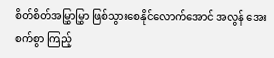စိတ်စိတ်အမြွှာမြွှာ ဖြစ်သွားစေနိုင်လောက်အောင် အလွန် အေးစက်စွာ ကြည့်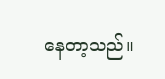နေတာ့သည်။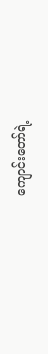ကျောင်းတော်ရဲ့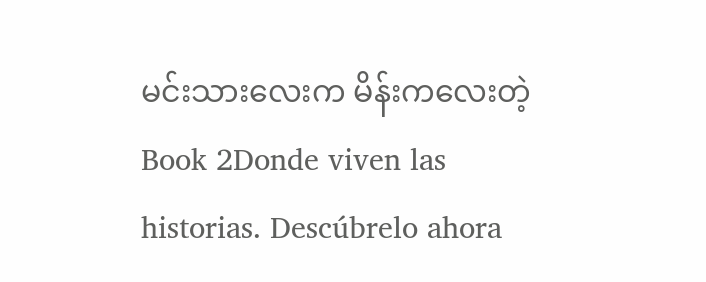မင်းသားလေးက မိန်းကလေးတဲ့ Book 2Donde viven las historias. Descúbrelo ahora